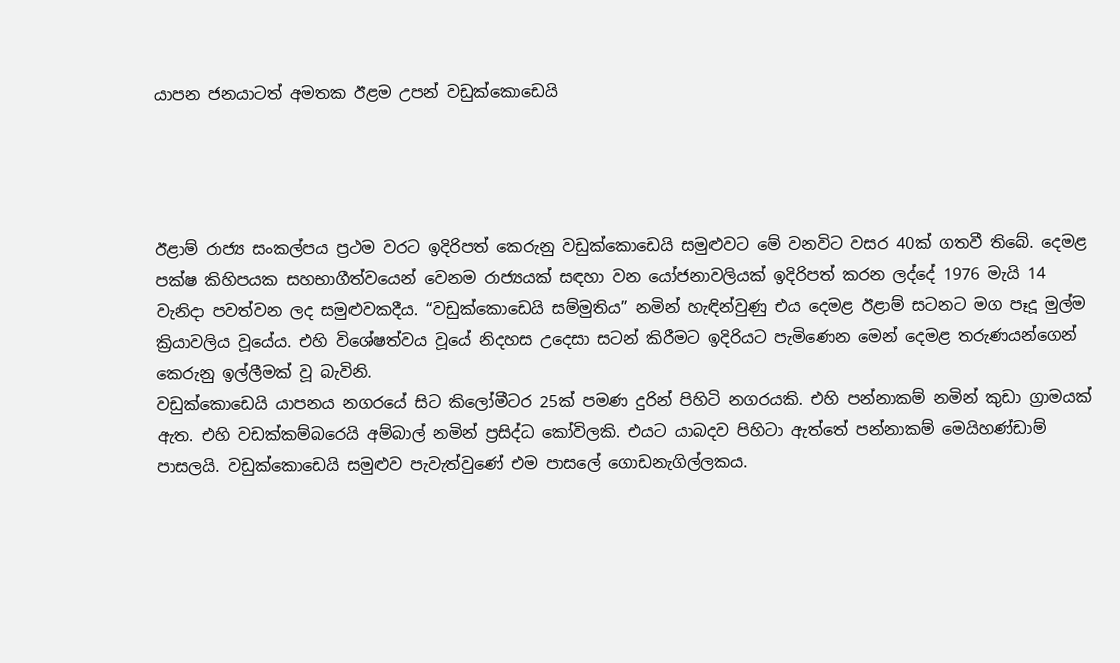යාපන ජනයාටත් අමතක ඊළම උපන් වඩුක්කොඩෙයි




ඊළාම් රාජ්‍ය සංකල්පය ප්‍රථම වරට ඉදිරිපත් කෙරුනු වඩුක්කොඩෙයි සමුළුවට මේ වනවිට වසර 40ක් ගතවී තිබේ. දෙමළ පක්ෂ කිහිපයක සහභාගීත්වයෙන් වෙනම රාජ්‍යයක් සඳහා වන යෝජනාවලියක් ඉදිරිපත් කරන ලද්දේ 1976 මැයි 14 වැනිදා පවත්වන ලද සමුළුවකදීය. “වඩුක්කොඩෙයි සම්මුතිය” නමින් හැඳින්වුණු එය දෙමළ ඊළාම් සටනට මග පෑදූ මුල්ම ක්‍රියාවලිය වූයේය. එහි විශේෂත්වය වූයේ නිදහස උදෙසා සටන් කිරීමට ඉදිරියට පැමිණෙන මෙන් දෙමළ තරුණයන්ගෙන් කෙරුනු ඉල්ලීමක් වූ බැවිනි.
වඩුක්කොඩෙයි යාපනය නගරයේ සිට කිලෝමීටර 25ක් පමණ දුරින් පිහිටි නගරයකි. එහි පන්නාකම් නමින් කුඩා ග්‍රාමයක් ඇත. එහි වඩක්කම්බරෙයි අම්බාල් නමින් ප්‍රසිද්ධ කෝවිලකි. එයට යාබදව පිහිටා ඇත්තේ පන්නාකම් මෙයිහණ්ඩාම් පාසලයි. වඩුක්කොඩෙයි සමුළුව පැවැත්වුණේ එම පාසලේ ගොඩනැගිල්ලකය.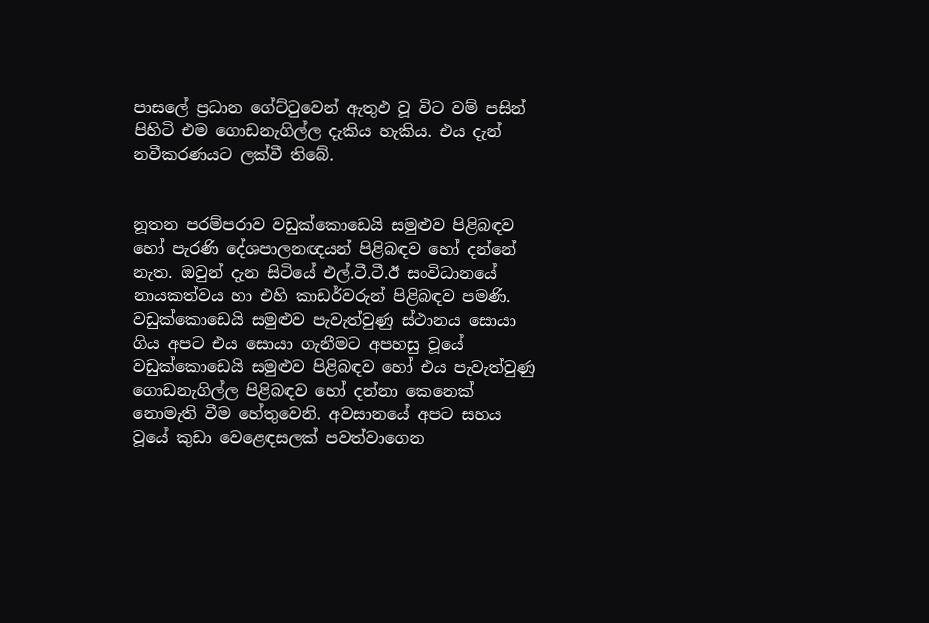පාසලේ ප්‍රධාන ගේට්ටුවෙන් ඇතුඵ වූ විට වම් පසින් පිහිටි එම ගොඩනැගිල්ල දැකිය හැකිය. එය දැන් නවීකරණයට ලක්වී තිබේ.


නූතන පරම්පරාව වඩුක්කොඩෙයි සමුළුව පිළිබඳව හෝ පැරණි දේශපාලනඥයන් පිළිබඳව හෝ දන්නේ නැත. ඔවුන් දැන සිටියේ එල්.ටී.ටී.ඊ සංවිධානයේ නායකත්වය හා එහි කාඩර්වරුන් පිළිබඳව පමණි. වඩුක්කොඩෙයි සමුළුව පැවැත්වුණු ස්ථානය සොයා ගිය අපට එය සොයා ගැනීමට අපහසු වූයේ වඩුක්කොඩෙයි සමුළුව පිළිබඳව හෝ එය පැවැත්වුණු ගොඩනැගිල්ල පිළිබඳව හෝ දන්නා කෙනෙක් නොමැති වීම හේතුවෙනි. අවසානයේ අපට සහය වූයේ කුඩා වෙළෙඳසලක් පවත්වාගෙන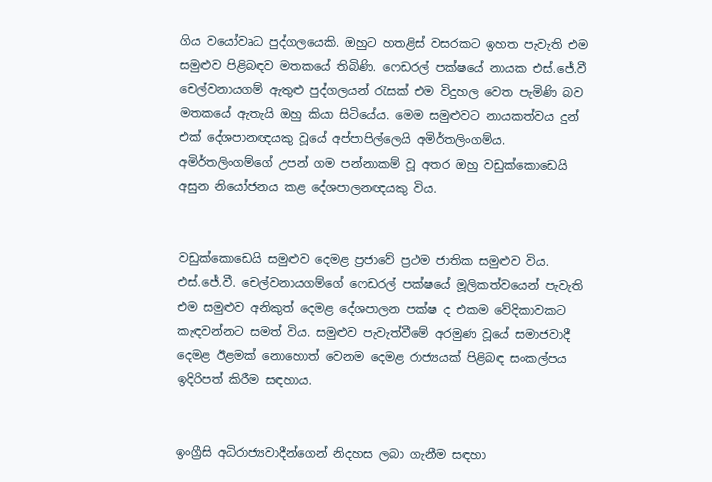ගිය වයෝවෘධ පුද්ගලයෙකි. ඔහුට හතළිස් වසරකට ඉහත පැවැති එම සමුළුව පිළිබඳව මතකයේ තිබිණි. ෆෙඩරල් පක්ෂයේ නායක එස්.ජේ.වී චෙල්වනායගම් ඇතුළු පුද්ගලයන් රැසක් එම විදුහල වෙත පැමිණි බව මතකයේ ඇතැයි ඔහු කියා සිටියේය. මෙම සමුළුවට නායකත්වය දුන් එක් දේශපානඥයකු වූයේ අප්පාපිල්ලෙයි අමිර්තලිංගම්ය. අමිර්තලිංගම්ගේ උපන් ගම පන්නාකම් වූ අතර ඔහු වඩුක්කොඩෙයි අසුන නියෝජනය කළ දේශපාලනඥයකු විය.


වඩුක්කොඩෙයි සමුළුව දෙමළ ප්‍රජාවේ ප්‍රථම ජාතික සමුළුව විය. එස්.ජේ.වී. චෙල්වනායගම්ගේ ෆෙඩරල් පක්ෂයේ මූලිකත්වයෙන් පැවැති එම සමුළුව අනිකුත් දෙමළ දේශපාලන පක්ෂ ද එකම වේදිකාවකට කැඳවන්නට සමත් විය. සමුළුව පැවැත්වීමේ අරමුණ වූයේ සමාජවාදී දෙමළ ඊළමක් නොහොත් වෙනම දෙමළ රාජ්‍යයක් පිළිබඳ සංකල්පය ඉදිරිපත් කිරීම සඳහාය.


ඉංග්‍රීසි අධිරාජ්‍යවාදීන්ගෙන් නිදහස ලබා ගැනීම සඳහා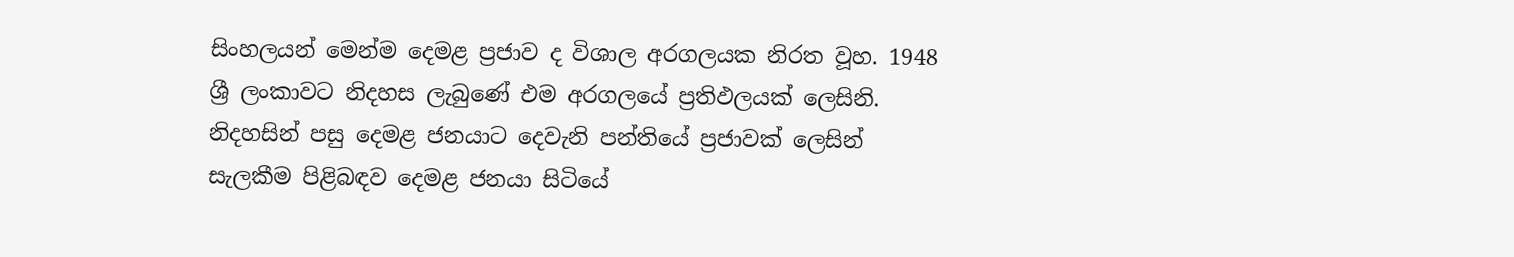සිංහලයන් මෙන්ම දෙමළ ප්‍රජාව ද විශාල අරගලයක නිරත වූහ. 1948 ශ්‍රී ලංකාවට නිදහස ලැබුණේ එම අරගලයේ ප්‍රතිඵලයක් ලෙසිනි. නිදහසින් පසු දෙමළ ජනයාට දෙවැනි පන්තියේ ප්‍රජාවක් ලෙසින් සැලකීම පිළිබඳව දෙමළ ජනයා සිටියේ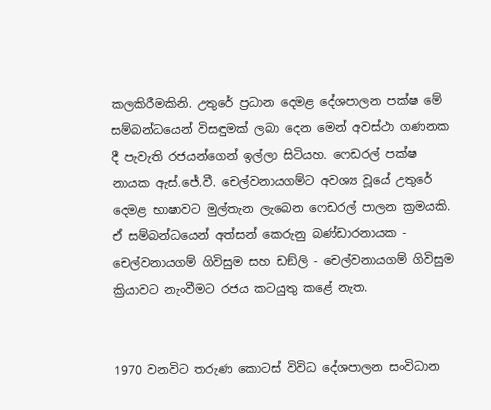කලකිරීමකිනි. උතුරේ ප්‍රධාන දෙමළ දේශපාලන පක්ෂ මේ සම්බන්ධයෙන් විසඳුමක් ලබා දෙන මෙන් අවස්ථා ගණනක දී පැවැති රජයන්ගෙන් ඉල්ලා සිටියහ. ෆෙඩරල් පක්ෂ නායක ඇස්.ජේ.වී. චෙල්වනායගම්ට අවශ්‍ය වූයේ උතුරේ දෙමළ භාෂාවට මුල්තැන ලැබෙන ෆෙඩරල් පාලන ක්‍රමයකි. ඒ සම්බන්ධයෙන් අත්සන් කෙරුනු බණ්ඩාරනායක - චෙල්වනායගම් ගිවිසුම සහ ඩඞ්ලි - චෙල්වනායගම් ගිවිසුම ක්‍රියාවට නැංවීමට රජය කටයුතු කළේ නැත.


1970 වනවිට තරුණ කොටස් විවිධ දේශපාලන සංවිධාන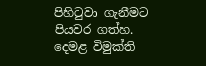පිහිටුවා ගැනීමට පියවර ගත්හ. දෙමළ විමුක්ති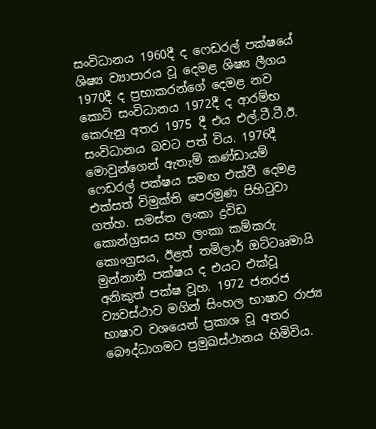සංවිධානය 1960දී ද ෆෙඩරල් පක්ෂයේ ශිෂ්‍ය ව්‍යාපාරය වූ දෙමළ ශිෂ්‍ය ලීගය 1970දී ද ප්‍රභාකරන්ගේ දෙමළ නව කොටි සංවිධානය 1972දී ද ආරම්භ කෙරුනු අතර 1975 දී එය එල්.ටී.ටී.ඊ. සංවිධානය බවට පත් විය. 1976දී මොවුන්ගෙන් ඇතැම් කණ්ඩායම් ෆෙඩරල් පක්ෂය සමඟ එක්වී දෙමළ එක්සත් විමුක්ති පෙරමුණ පිහිටුවා ගත්හ. සමස්ත ලංකා ද්‍රවිඩ කොන්ග්‍රසය සහ ලංකා කම්කරු කොංග්‍රසය, ඊළත් තමිලාර් ඔට්ටෲමායි මුන්නානි පක්ෂය ද එයට එක්වූ අනිකුත් පක්ෂ වූහ. 1972 ජනරජ ව්‍යවස්ථාව මගින් සිංහල භාෂාව රාජ්‍ය භාෂාව වශයෙන් ප්‍රකාශ වූ අතර බෞද්ධාගමට ප්‍රමුඛස්ථානය හිමිවිය.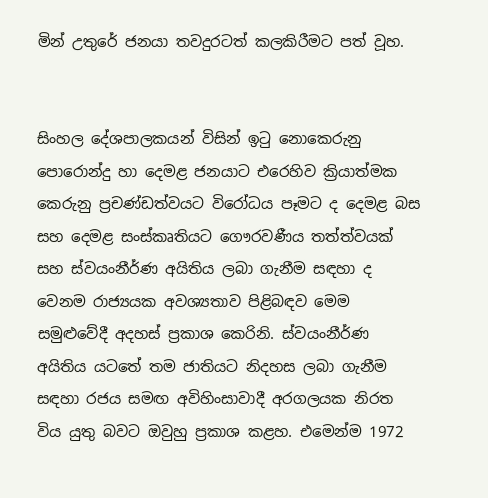මින් උතුරේ ජනයා තවදුරටත් කලකිරීමට පත් වූහ.


සිංහල දේශපාලකයන් විසින් ඉටු නොකෙරුනු පොරොන්දු හා දෙමළ ජනයාට එරෙහිව ක්‍රියාත්මක කෙරුනු ප්‍රචණ්ඩත්වයට විරෝධය පෑමට ද දෙමළ බස සහ දෙමළ සංස්කෘතියට ගෞරවණීය තත්ත්වයක් සහ ස්වයංනීර්ණ අයිතිය ලබා ගැනීම සඳහා ද වෙනම රාජ්‍යයක අවශ්‍යතාව පිළිබඳව මෙම සමුළුවේදී අදහස් ප්‍රකාශ කෙරිනි. ස්වයංනීර්ණ අයිතිය යටතේ තම ජාතියට නිදහස ලබා ගැනීම සඳහා රජය සමඟ අවිහිංසාවාදී අරගලයක නිරත විය යුතු බවට ඔවුහු ප්‍රකාශ කළහ. එමෙන්ම 1972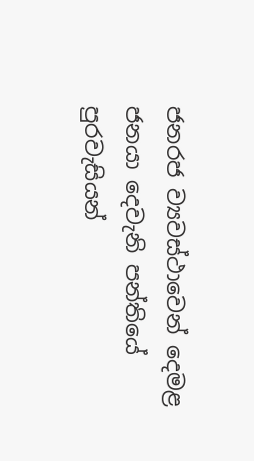ජනරජ ව්‍යවස්ථාවෙන් දෙමළ ජනයා දෙවැනි පන්තියේ පුරවැසියන්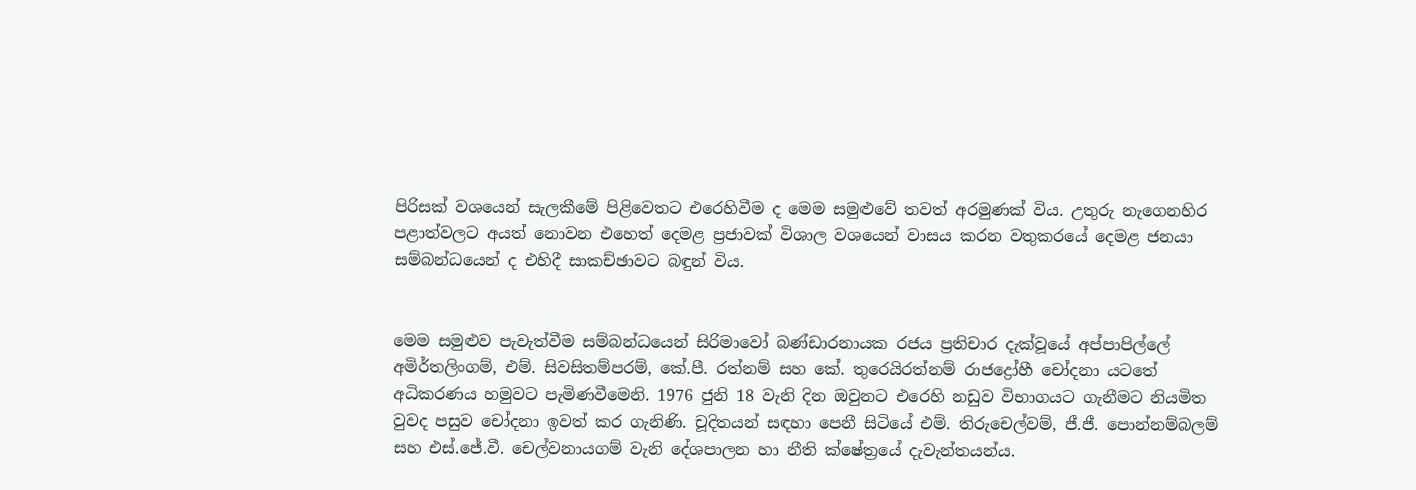පිරිසක් වශයෙන් සැලකීමේ පිළිවෙතට එරෙහිවීම ද මෙම සමුළුවේ තවත් අරමුණක් විය. උතුරු නැගෙනහිර පළාත්වලට අයත් නොවන එහෙත් දෙමළ ප්‍රජාවක් විශාල වශයෙන් වාසය කරන වතුකරයේ දෙමළ ජනයා සම්බන්ධයෙන් ද එහිදී සාකච්ඡාවට බඳුන් විය.


මෙම සමුළුව පැවැත්වීම සම්බන්ධයෙන් සිරිමාවෝ බණ්ඩාරනායක රජය ප්‍රතිචාර දැක්වූයේ අප්පාපිල්ලේ අමිර්තලිංගම්, එම්. සිවසිතම්පරම්, කේ.පී. රත්නම් සහ කේ. තුරෙයිරත්නම් රාජද්‍රෝහී චෝදනා යටතේ අධිකරණය හමුවට පැමිණවීමෙනි. 1976 ජුනි 18 වැනි දින ඔවුනට එරෙහි නඩුව විභාගයට ගැනීමට නියමිත වුවද පසුව චෝදනා ඉවත් කර ගැනිණි. චූදිතයන් සඳහා පෙනී සිටියේ එම්. තිරුචෙල්වම්, ජී.ජී. පොන්නම්බලම් සහ එස්.ජේ.වී. චෙල්වනායගම් වැනි දේශපාලන හා නීති ක්ෂේත්‍රයේ දැවැන්තයන්ය.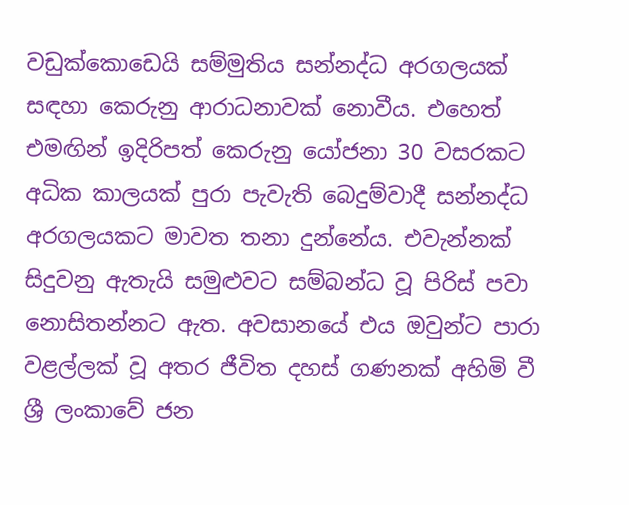වඩුක්කොඩෙයි සම්මුතිය සන්නද්ධ අරගලයක් සඳහා කෙරුනු ආරාධනාවක් නොවීය. එහෙත් එමඟින් ඉදිරිපත් කෙරුනු යෝජනා 30 වසරකට අධික කාලයක් පුරා පැවැති බෙදුම්වාදී සන්නද්ධ අරගලයකට මාවත තනා දුන්නේය. එවැන්නක් සිදුවනු ඇතැයි සමුළුවට සම්බන්ධ වූ පිරිස් පවා නොසිතන්නට ඇත. අවසානයේ එය ඔවුන්ට පාරා වළල්ලක් වූ අතර ජීවිත දහස් ගණනක් අහිමි වී ශ්‍රී ලංකාවේ ජන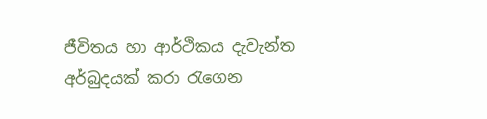ජීවිතය හා ආර්ථිකය දැවැන්ත අර්බුදයක් කරා රැගෙන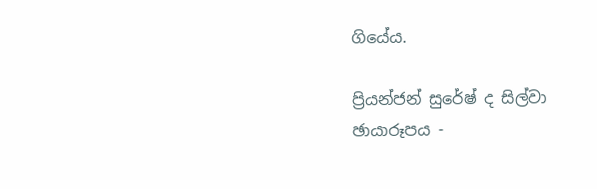ගියේය.

ප්‍රියන්ජන් සුරේෂ් ද සිල්වා
ඡායාරූපය -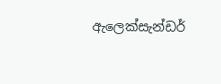ඇලෙක්සැන්ඩර්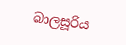බාලසූරිය